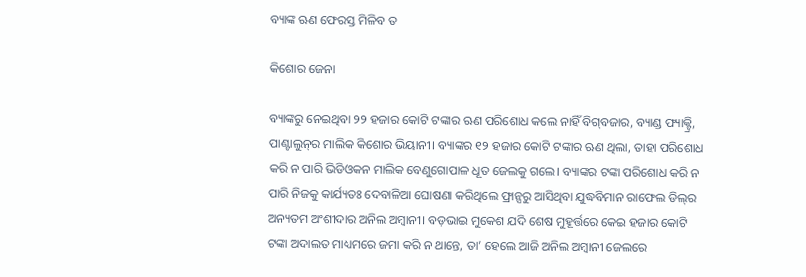ବ୍ୟାଙ୍କ ଋଣ ଫେରସ୍ତ ମିଳିବ ତ

କିଶୋର ଜେନା

ବ୍ୟାଙ୍କରୁ ନେଇଥିବା ୨୨ ହଜାର କୋଟି ଟଙ୍କାର ଋଣ ପରିଶୋଧ କଲେ ନାହିଁ ବିଗ୍‌ବଜାର, ବ୍ୟାଣ୍ଡ ଫ୍ୟାକ୍ଟ୍ରି, ପାଣ୍ଟାଲୁନ୍‌ର ମାଲିକ କିଶୋର ଭିୟାନୀ। ବ୍ୟାଙ୍କର ୧୨ ହଜାର କୋଟି ଟଙ୍କାର ଋଣ ଥିଲା, ତାହା ପରିଶୋଧ କରି ନ ପାରି ଭିଡିଓକନ ମାଲିକ ବେଣୁଗୋପାଳ ଧୂତ ଜେଲକୁ ଗଲେ। ବ୍ୟାଙ୍କର ଟଙ୍କା ପରିଶୋଧ କରି ନ ପାରି ନିଜକୁ କାର୍ଯ୍ୟତଃ ଦେବାଳିଆ ଘୋଷଣା କରିଥିଲେ ଫ୍ରାନ୍ସରୁ ଆସିଥିବା ଯୁଦ୍ଧବିମାନ ରାଫେଲ ଡିଲ୍‌ର ଅନ୍ୟତମ ଅଂଶୀଦାର ଅନିଲ ଅମ୍ବାନୀ। ବଡ଼ଭାଇ ମୁକେଶ ଯଦି ଶେଷ ମୁହୂର୍ତ୍ତରେ କେଇ ହଜାର କୋଟି ଟଙ୍କା ଅଦାଲତ ମାଧ୍ୟମରେ ଜମା କରି ନ ଥାନ୍ତେ, ତା’ ହେଲେ ଆଜି ଅନିଲ ଅମ୍ବାନୀ ଜେଲରେ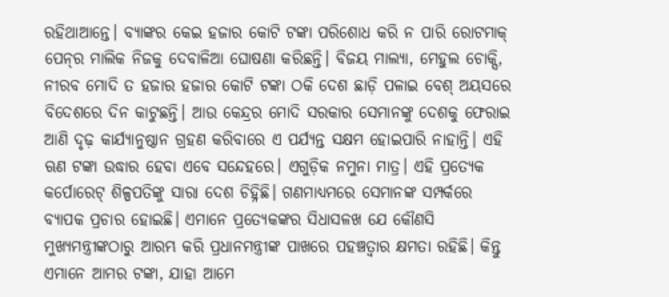ରହିଥାଆନ୍ତେ। ବ୍ୟାଙ୍କର କେଇ ହଜାର କୋଟି ଟଙ୍କା ପରିଶୋଧ କରି ନ ପାରି ରୋଟମାକ୍‌ ପେନ୍‌ର ମାଲିକ ନିଜକୁ ଦେବାଳିଆ ଘୋଷଣା କରିଛନ୍ତି। ବିଜୟ ମାଲ୍ୟା, ମେହୁଲ ଚୋକ୍ସି, ନୀରବ ମୋଦି ତ ହଜାର ହଜାର କୋଟି ଟଙ୍କା ଠକି ଦେଶ ଛାଡ଼ି ପଳାଇ ବେଶ୍‌ ଅୟସରେ ବିଦେଶରେ ଦିନ କାଟୁଛନ୍ତି। ଆଉ କେନ୍ଦ୍ରର ମୋଦି ସରକାର ସେମାନଙ୍କୁ ଦେଶକୁ ଫେରାଇ ଆଣି ଦୃଢ଼ କାର୍ଯ୍ୟାନୁଷ୍ଠାନ ଗ୍ରହଣ କରିବାରେ ଏ ପର୍ଯ୍ୟନ୍ତ ସକ୍ଷମ ହୋଇପାରି ନାହାନ୍ତି। ଏହି ଋଣ ଟଙ୍କା ଉଦ୍ଧାର ହେବା ଏବେ ସନ୍ଦେହରେ। ଏଗୁଡ଼ିକ ନମୁନା ମାତ୍ର। ଏହି ପ୍ରତ୍ୟେକ କର୍ପୋରେଟ୍‌ ଶିଳ୍ପପତିଙ୍କୁ ସାରା ଦେଶ ଚିହ୍ନିଛି। ଗଣମାଧ୍ୟମରେ ସେମାନଙ୍କ ସମ୍ପର୍କରେ ବ୍ୟାପକ ପ୍ରଚାର ହୋଇଛି। ଏମାନେ ପ୍ରତ୍ୟେକଙ୍କର ସିଧାସଳଖ ଯେ କୌଣସି ମୁଖ୍ୟମନ୍ତ୍ରୀଙ୍କଠାରୁ ଆରମ୍ଭ କରି ପ୍ରଧାନମନ୍ତ୍ରୀଙ୍କ ପାଖରେ ପହଞ୍ଚତ୍ବାର କ୍ଷମତା ରହିଛି। କିନ୍ତୁ ଏମାନେ ଆମର ଟଙ୍କା, ଯାହା ଆମେ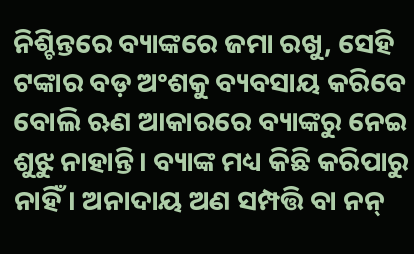ନିଶ୍ଚିନ୍ତରେ ବ୍ୟାଙ୍କରେ ଜମା ରଖୁ, ସେହି ଟଙ୍କାର ବଡ଼ ଅଂଶକୁ ବ୍ୟବସାୟ କରିବେ ବୋଲି ଋଣ ଆକାରରେ ବ୍ୟାଙ୍କରୁ ନେଇ ଶୁଝୁ ନାହାନ୍ତି। ବ୍ୟାଙ୍କ ମଧ୍ୟ କିଛି କରିପାରୁ ନାହିଁ। ଅନାଦାୟ ଅଣ ସମ୍ପତ୍ତି ବା ନନ୍‌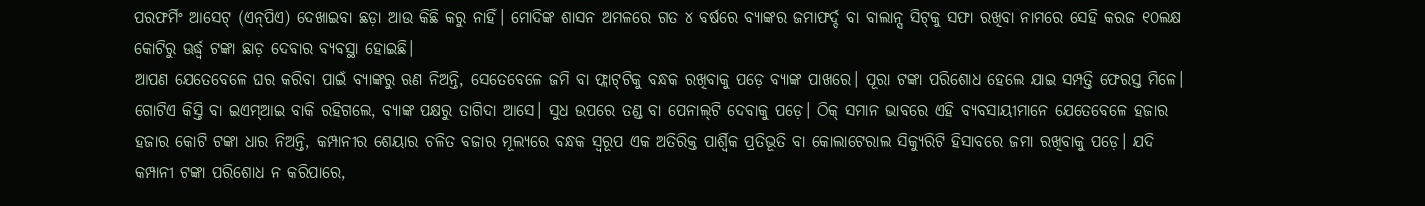ପରଫର୍ମିଂ ଆସେଟ୍‌ (ଏନ୍‌ପିଏ) ଦେଖାଇବା ଛଡ଼ା ଆଉ କିଛି କରୁ ନାହିଁ। ମୋଦିଙ୍କ ଶାସନ ଅମଳରେ ଗତ ୪ ବର୍ଷରେ ବ୍ୟାଙ୍କର ଜମାଫର୍ଦ୍ଦ ବା ବାଲାନ୍ସ ସିଟ୍‌କୁ ସଫା ରଖିବା ନାମରେ ସେହି କରଜ ୧୦ଲକ୍ଷ କୋଟିରୁ ଊର୍ଦ୍ଧ୍ୱ ଟଙ୍କା ଛାଡ଼ ଦେବାର ବ୍ୟବସ୍ଥା ହୋଇଛି।
ଆପଣ ଯେତେବେଳେ ଘର କରିବା ପାଇଁ ବ୍ୟାଙ୍କରୁ ଋଣ ନିଅନ୍ତି, ସେତେବେଳେ ଜମି ବା ଫ୍ଲାଟ୍‌ଟିକୁ ବନ୍ଧକ ରଖିବାକୁ ପଡ଼େ ବ୍ୟାଙ୍କ ପାଖରେ। ପୂରା ଟଙ୍କା ପରିଶୋଧ ହେଲେ ଯାଇ ସମ୍ପତ୍ତି ଫେରସ୍ତ ମିଳେ। ଗୋଟିଏ କିସ୍ତି ବା ଇଏମ୍‌ଆଇ ବାକି ରହିଗଲେ, ବ୍ୟାଙ୍କ ପକ୍ଷରୁ ତାଗିଦା ଆସେ। ସୁଧ ଉପରେ ତଣ୍ଡ ବା ପେନାଲ୍‌ଟି ଦେବାକୁ ପଡ଼େ। ଠିକ୍‌ ସମାନ ଭାବରେ ଏହି ବ୍ୟବସାୟୀମାନେ ଯେତେବେଳେ ହଜାର ହଜାର କୋଟି ଟଙ୍କା ଧାର ନିଅନ୍ତି, କମ୍ପାନୀର ଶେୟାର ଚଳିତ ବଜାର ମୂଲ୍ୟରେ ବନ୍ଧକ ସ୍ବରୂପ ଏକ ଅତିରିକ୍ତ ପାର୍ଶ୍ୱିକ ପ୍ରତିଭୂତି ବା କୋଲାଟେରାଲ ସିକ୍ୟୁରିଟି ହିସାବରେ ଜମା ରଖିବାକୁ ପଡ଼େ। ଯଦି କମ୍ପାନୀ ଟଙ୍କା ପରିଶୋଧ ନ କରିପାରେ,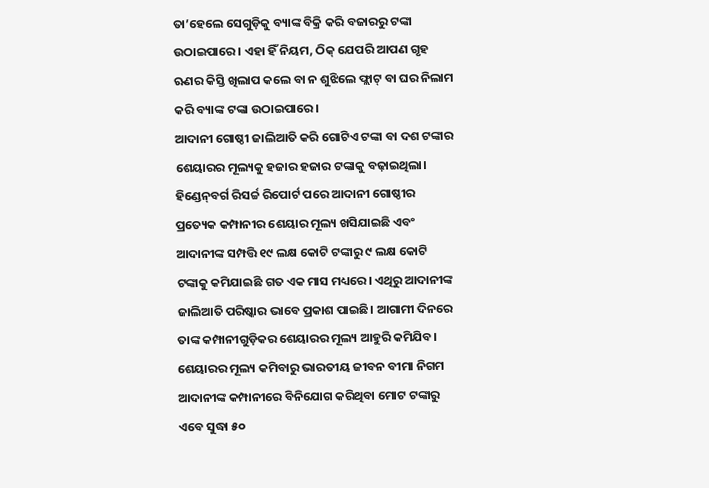ତା’ହେଲେ ସେଗୁଡ଼ିକୁ ବ୍ୟାଙ୍କ ବିକ୍ରି କରି ବଜାରରୁ ଟଙ୍କା ଉଠାଇପାରେ। ଏହା ହିଁ ନିୟମ, ଠିକ୍‌ ଯେପରି ଆପଣ ଗୃହ ଋଣର କିସ୍ତି ଖିଲାପ କଲେ ବା ନ ଶୁଝିଲେ ଫ୍ଲାଟ୍‌ ବା ଘର ନିଲାମ କରି ବ୍ୟାଙ୍କ ଟଙ୍କା ଉଠାଇପାରେ।
ଆଦାନୀ ଗୋଷ୍ଠୀ ଜାଲିଆତି କରି ଗୋଟିଏ ଟଙ୍କା ବା ଦଶ ଟଙ୍କାର ଶେୟାରର ମୂଲ୍ୟକୁ ହଜାର ହଜାର ଟଙ୍କାକୁ ବଢ଼ାଇଥିଲା। ହିଣ୍ଡେନ୍‌ବର୍ଗ ରିସର୍ଚ୍ଚ ରିପୋର୍ଟ ପରେ ଆଦାନୀ ଗୋଷ୍ଠୀର ପ୍ରତ୍ୟେକ କମ୍ପାନୀର ଶେୟାର ମୂଲ୍ୟ ଖସିଯାଇଛି ଏବଂ ଆଦାନୀଙ୍କ ସମ୍ପତ୍ତି ୧୯ ଲକ୍ଷ କୋଟି ଟଙ୍କାରୁ ୯ ଲକ୍ଷ କୋଟି ଟଙ୍କାକୁ କମିଯାଇଛି ଗତ ଏକ ମାସ ମଧ୍ୟରେ। ଏଥିରୁ ଆଦାନୀଙ୍କ ଜାଲିଆତି ପରିଷ୍କାର ଭାବେ ପ୍ରକାଶ ପାଇଛି। ଆଗାମୀ ଦିନରେ ତାଙ୍କ କମ୍ପାନୀଗୁଡ଼ିକର ଶେୟାରର ମୂଲ୍ୟ ଆହୁରି କମିଯିବ। ଶେୟାରର ମୂଲ୍ୟ କମିବାରୁ ଭାରତୀୟ ଜୀବନ ବୀମା ନିଗମ ଆଦାନୀଙ୍କ କମ୍ପାନୀରେ ବିନିଯୋଗ କରିଥିବା ମୋଟ ଟଙ୍କାରୁ ଏବେ ସୁଦ୍ଧା ୫୦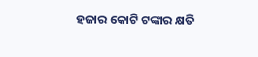ହଜାର କୋଟି ଟଙ୍କାର କ୍ଷତି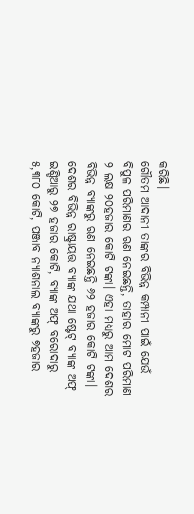କରିଛି।
ଗୌତମ ଆଦାନୀ ତାଙ୍କର ବିଭିନ୍ନ କମ୍ପାନୀ ପାଇଁ ଯେଉଁ ବିପୁଳ ପରିମାଣର ଋଣ ନେଇଛନ୍ତି, ତାହାର ମୋଟ ପରିମାଣ ୨ ଲକ୍ଷ ୨୦ହଜାର କୋଟି ଟଙ୍କା। ଏହା ମଧ୍ୟରୁ ଆମ ଦେଶର ବିଭିନ୍ନ ବ୍ୟାଙ୍କରୁ ଋଣ ନେଇଛନ୍ତି ୬୨ ହଜାର କୋଟି ଟଙ୍କା। ଦେଶର ବିଭିନ୍ନ ରାଷ୍ଟ୍ରାୟତ୍ତ ବ୍ୟାଙ୍କ ଯଥା ଷ୍ଟେଟ୍‌ ବ୍ୟାଙ୍କ ଅଫ୍‌ ଇଣ୍ଡିଆରୁ ୨୭ ହଜାର କୋଟି, ବ୍ୟାଙ୍କ ଅଫ୍‌ ବରୋଦାରୁ ୫,୩୮୦ କୋଟି, ପଞ୍ଜାବ ନ୍ୟାଶନାଲ ବ୍ୟାଙ୍କରୁ ୭ହଜାର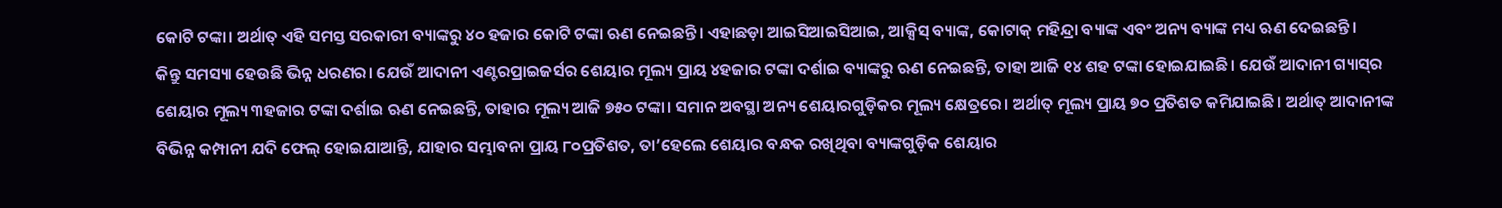କୋଟି ଟଙ୍କା। ଅର୍ଥାତ୍‌ ଏହି ସମସ୍ତ ସରକାରୀ ବ୍ୟାଙ୍କରୁ ୪୦ ହଜାର କୋଟି ଟଙ୍କା ଋଣ ନେଇଛନ୍ତି। ଏହାଛଡ଼ା ଆଇସିଆଇସିଆଇ, ଆକ୍ସିସ୍‌ ବ୍ୟାଙ୍କ, କୋଟାକ୍‌ ମହିନ୍ଦ୍ରା ବ୍ୟାଙ୍କ ଏବଂ ଅନ୍ୟ ବ୍ୟାଙ୍କ ମଧ୍ୟ ଋଣ ଦେଇଛନ୍ତି।
କିନ୍ତୁ ସମସ୍ୟା ହେଉଛି ଭିନ୍ନ ଧରଣର। ଯେଉଁ ଆଦାନୀ ଏଣ୍ଟରପ୍ରାଇଜର୍ସର ଶେୟାର ମୂଲ୍ୟ ପ୍ରାୟ ୪ହଜାର ଟଙ୍କା ଦର୍ଶାଇ ବ୍ୟାଙ୍କରୁ ଋଣ ନେଇଛନ୍ତି, ତାହା ଆଜି ୧୪ ଶହ ଟଙ୍କା ହୋଇଯାଇଛି। ଯେଉଁ ଆଦାନୀ ଗ୍ୟାସ୍‌ର ଶେୟାର ମୂଲ୍ୟ ୩ହଜାର ଟଙ୍କା ଦର୍ଶାଇ ଋଣ ନେଇଛନ୍ତି, ତାହାର ମୂଲ୍ୟ ଆଜି ୭୫୦ ଟଙ୍କା। ସମାନ ଅବସ୍ଥା ଅନ୍ୟ ଶେୟାରଗୁଡ଼ିକର ମୂଲ୍ୟ କ୍ଷେତ୍ରରେ। ଅର୍ଥାତ୍‌ ମୂଲ୍ୟ ପ୍ରାୟ ୭୦ ପ୍ରତିଶତ କମିଯାଇଛି। ଅର୍ଥାତ୍‌ ଆଦାନୀଙ୍କ ବିଭିନ୍ନ କମ୍ପାନୀ ଯଦି ଫେଲ୍‌ ହୋଇଯାଆନ୍ତି, ଯାହାର ସମ୍ଭାବନା ପ୍ରାୟ ୮୦ପ୍ରତିଶତ, ତା’ହେଲେ ଶେୟାର ବନ୍ଧକ ରଖିଥିବା ବ୍ୟାଙ୍କଗୁଡ଼ିକ ଶେୟାର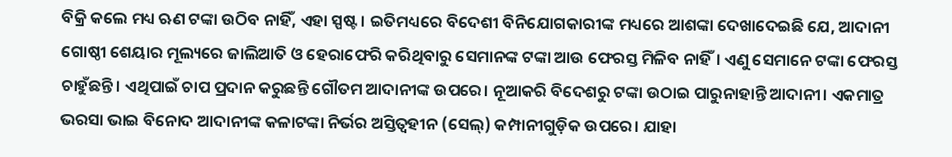ବିକ୍ରି କଲେ ମଧ୍ୟ ଋଣ ଟଙ୍କା ଉଠିବ ନାହିଁ, ଏହା ସ୍ପଷ୍ଟ। ଇତିମଧ୍ୟରେ ବିଦେଶୀ ବିନିଯୋଗକାରୀଙ୍କ ମଧ୍ୟରେ ଆଶଙ୍କା ଦେଖାଦେଇଛି ଯେ, ଆଦାନୀ ଗୋଷ୍ଠୀ ଶେୟାର ମୂଲ୍ୟରେ ଜାଲିଆତି ଓ ହେରାଫେରି କରିଥିବାରୁ ସେମାନଙ୍କ ଟଙ୍କା ଆଉ ଫେରସ୍ତ ମିଳିବ ନାହିଁ। ଏଣୁ ସେମାନେ ଟଙ୍କା ଫେରସ୍ତ ଚାହୁଁଛନ୍ତି। ଏଥିପାଇଁ ଚାପ ପ୍ରଦାନ କରୁଛନ୍ତି ଗୌତମ ଆଦାନୀଙ୍କ ଉପରେ। ନୂଆକରି ବିଦେଶରୁ ଟଙ୍କା ଉଠାଇ ପାରୁନାହାନ୍ତି ଆଦାନୀ। ଏକମାତ୍ର ଭରସା ଭାଇ ବିନୋଦ ଆଦାନୀଙ୍କ କଳାଟଙ୍କା ନିର୍ଭର ଅସ୍ତିତ୍ୱହୀନ (ସେଲ୍‌) କମ୍ପାନୀଗୁଡ଼ିକ ଉପରେ। ଯାହା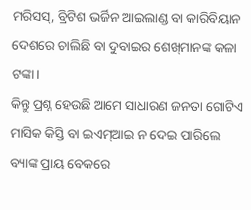ମରିସସ୍‌, ବ୍ରିଟିଶ ଭର୍ଜିନ ଆଇଲାଣ୍ଡ ବା କାରିବିୟାନ ଦେଶରେ ଚାଲିଛି ବା ଦୁବାଇର ଶେଖ୍‌ମାନଙ୍କ କଳା ଟଙ୍କା।
କିନ୍ତୁ ପ୍ରଶ୍ନ ହେଉଛି ଆମେ ସାଧାରଣ ଜନତା ଗୋଟିଏ ମାସିକ କିସ୍ତି ବା ଇଏମ୍‌ଆଇ ନ ଦେଇ ପାରିଲେ ବ୍ୟାଙ୍କ ପ୍ରାୟ ବେକରେ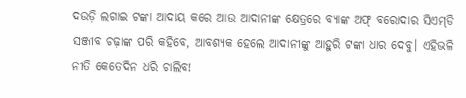ଦଉଡ଼ି ଲଗାଇ ଟଙ୍କା ଆଦାୟ କରେ ଆଉ ଆଦାନୀଙ୍କ କ୍ଷେତ୍ରରେ ବ୍ୟାଙ୍କ ଅଫ୍‌ ବରୋଦାର ସିଏମ୍‌ଡି ସଞ୍ଜୀବ ଚଢ଼ାଙ୍କ ପରି କହିବେ, ଆବଶ୍ୟକ ହେଲେ ଆଦାନୀଙ୍କୁ ଆହୁରି ଟଙ୍କା ଧାର ଦେବୁ। ଏହିଭଳି ନୀତି କେତେଦିନ ଧରି ଚାଲିବ!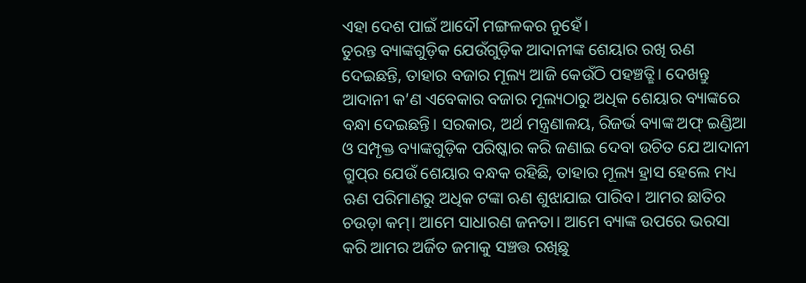ଏହା ଦେଶ ପାଇଁ ଆଦୌ ମଙ୍ଗଳକର ନୁହେଁ।
ତୁରନ୍ତ ବ୍ୟାଙ୍କଗୁଡ଼ିକ ଯେଉଁଗୁଡ଼ିକ ଆଦାନୀଙ୍କ ଶେୟାର ରଖି ଋଣ ଦେଇଛନ୍ତି, ତାହାର ବଜାର ମୂଲ୍ୟ ଆଜି କେଉଁଠି ପହଞ୍ଚତ୍ଛି। ଦେଖନ୍ତୁ ଆଦାନୀ କ’ଣ ଏବେକାର ବଜାର ମୂଲ୍ୟଠାରୁ ଅଧିକ ଶେୟାର ବ୍ୟାଙ୍କରେ ବନ୍ଧା ଦେଇଛନ୍ତି। ସରକାର, ଅର୍ଥ ମନ୍ତ୍ରଣାଳୟ, ରିଜର୍ଭ ବ୍ୟାଙ୍କ ଅଫ୍‌ ଇଣ୍ଡିଆ ଓ ସମ୍ପୃକ୍ତ ବ୍ୟାଙ୍କଗୁଡ଼ିକ ପରିଷ୍କାର କରି ଜଣାଇ ଦେବା ଉଚିତ ଯେ ଆଦାନୀ ଗ୍ରୁପ୍‌ର ଯେଉଁ ଶେୟାର ବନ୍ଧକ ରହିଛି, ତାହାର ମୂଲ୍ୟ ହ୍ରାସ ହେଲେ ମଧ୍ୟ ଋଣ ପରିମାଣରୁ ଅଧିକ ଟଙ୍କା ଋଣ ଶୁଝାଯାଇ ପାରିବ। ଆମର ଛାତିର ଚଉଡ଼ା କମ୍‌। ଆମେ ସାଧାରଣ ଜନତା। ଆମେ ବ୍ୟାଙ୍କ ଉପରେ ଭରସା କରି ଆମର ଅର୍ଜିତ ଜମାକୁ ସଞ୍ଚତ୍ତ ରଖିଛୁ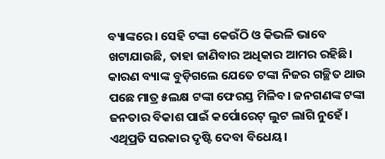ବ୍ୟାଙ୍କରେ। ସେହି ଟଙ୍କା କେଉଁଠି ଓ କିଭଳି ଭାବେ ଖଟାଯାଉଛି, ତାହା ଜାଣିବାର ଅଧିକାର ଆମର ରହିଛି। କାରଣ ବ୍ୟାଙ୍କ ବୁଡ଼ିଗଲେ ଯେତେ ଟଙ୍କା ନିଜର ଗଚ୍ଛିତ ଥାଉ ପଛେ ମାତ୍ର ୫ଲକ୍ଷ ଟଙ୍କା ଫେରସ୍ତ ମିଳିବ। ଜନଗଣଙ୍କ ଟଙ୍କା ଜନତାର ବିକାଶ ପାଇଁ କର୍ପୋରେଟ୍‌ ଲୁଟ ଲାଗି ନୁହେଁ। ଏଥିପ୍ରତି ସରକାର ଦୃଷ୍ଟି ଦେବା ବିଧେୟ।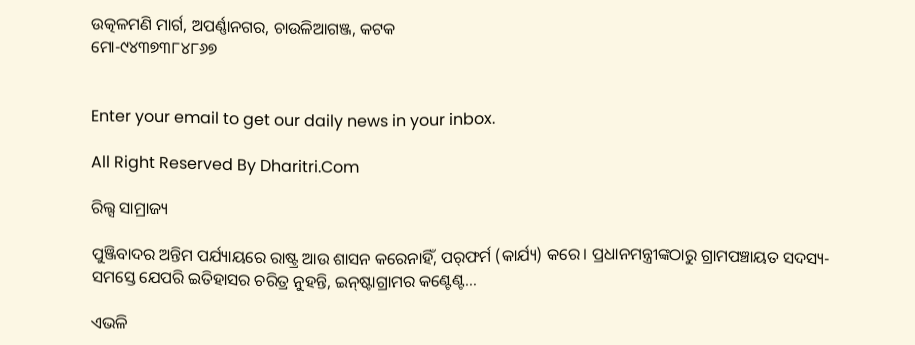ଉତ୍କଳମଣି ମାର୍ଗ, ଅପର୍ଣ୍ଣାନଗର, ଚାଉଳିଆଗଞ୍ଜ, କଟକ
ମୋ-୯୪୩୭୩୮୪୮୬୭


Enter your email to get our daily news in your inbox.

All Right Reserved By Dharitri.Com

ରିଲ୍ସ ସାମ୍ରାଜ୍ୟ

ପୁଞ୍ଜିବାଦର ଅନ୍ତିମ ପର୍ଯ୍ୟାୟରେ ରାଷ୍ଟ୍ର ଆଉ ଶାସନ କରେନାହିଁ, ପର୍‌ଫର୍ମ (କାର୍ଯ୍ୟ) କରେ। ପ୍ରଧାନମନ୍ତ୍ରୀଙ୍କଠାରୁ ଗ୍ରାମପଞ୍ଚାୟତ ସଦସ୍ୟ- ସମସ୍ତେ ଯେପରି ଇତିହାସର ଚରିତ୍ର ନୁହନ୍ତି, ଇନ୍‌ଷ୍ଟାଗ୍ରାମର କଣ୍ଟେଣ୍ଟ…

ଏଭଳି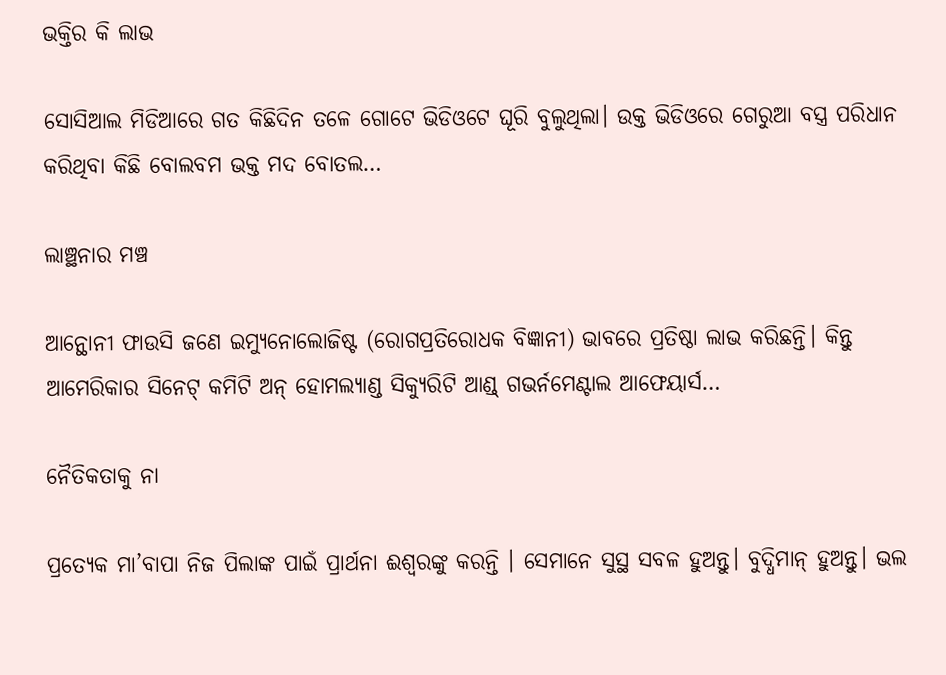ଭକ୍ତିର କି ଲାଭ

ସୋସିଆଲ ମିଡିଆରେ ଗତ କିଛିଦିନ ତଳେ ଗୋଟେ ଭିଡିଓଟେ ଘୂରି ବୁଲୁଥିଲା। ଉକ୍ତ ଭିଡିଓରେ ଗେରୁଆ ବସ୍ତ୍ର ପରିଧାନ କରିଥିବା କିଛି ବୋଲବମ ଭକ୍ତ ମଦ ବୋତଲ…

ଲାଞ୍ଛନାର ମଞ୍ଚ

ଆନ୍ଥୋନୀ ଫାଉସି ଜଣେ ଇମ୍ୟୁନୋଲୋଜିଷ୍ଟ (ରୋଗପ୍ରତିରୋଧକ ବିଜ୍ଞାନୀ) ଭାବରେ ପ୍ରତିଷ୍ଠା ଲାଭ କରିଛନ୍ତି। କିନ୍ତୁ ଆମେରିକାର ସିନେଟ୍‌ କମିଟି ଅନ୍‌ ହୋମଲ୍ୟାଣ୍ଡ ସିକ୍ୟୁରିଟି ଆଣ୍ଡ୍‌ ଗଭର୍ନମେଣ୍ଟାଲ ଆଫେୟାର୍ସ…

ନୈତିକତାକୁ ନା

ପ୍ରତ୍ୟେକ ମା’ବାପା ନିଜ ପିଲାଙ୍କ ପାଇଁ ପ୍ରାର୍ଥନା ଈଶ୍ୱରଙ୍କୁ କରନ୍ତି । ସେମାନେ ସୁସ୍ଥ ସବଳ ହୁଅନ୍ତୁ। ବୁଦ୍ଧିମାନ୍‌ ହୁଅନ୍ତୁ। ଭଲ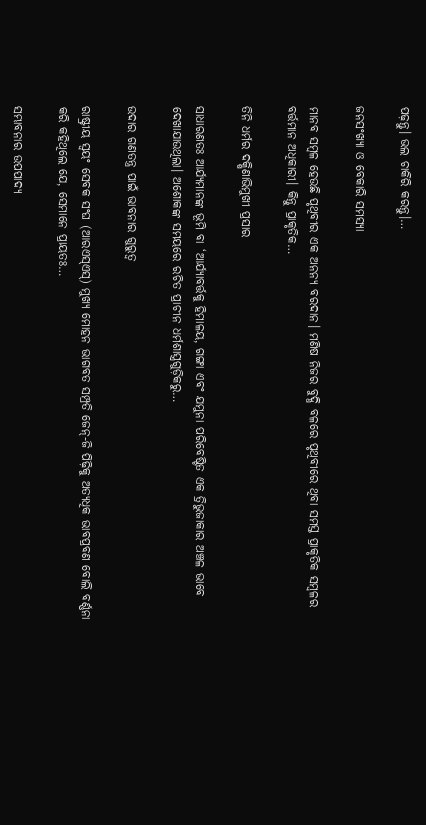ପଢ଼ନ୍ତୁ। ଭଲ ଚାକିରି କରନ୍ତୁ।…

ଜନସଂଖ୍ୟା ଓ ବେକାରି ସମସ୍ୟା

ମାନବ ସମ୍ବଳ ହେଉଛି ପୃଥିବୀର ଏକ ଅନନ୍ୟ ବରଦାନ। ମଣିଷ ନିଜର ବୁଦ୍ଧି ବଳରେ ପୃଥିବୀରେ ଥିବା ସମସ୍ତ ପ୍ରାକୃତିକ ସମ୍ବଳର ବର୍ତ୍ତମାନ ଅଧିକାରୀ। କିନ୍ତୁ ପ୍ରାକୃତିକ…

ତିନି ଧର୍ମର ଦକ୍ଷିଣାଭିମୁଖୀ ପ୍ରସାର

ସାଧାରଣତଃ ଆର୍ଯ୍ୟମାନଙ୍କ ଭୂମି ବା ‘ଆର୍ଯ୍ୟାବର୍ତ୍ତକୁ ହିମାଳୟ, ଗଙ୍ଗା ଏବଂ ଯମୁନା ପରିବେଷ୍ଟିତ ଏକ ତ୍ରିଭୁଜାକାର ଅଞ୍ଚଳ ଭାବେ ଦେଖାଯାଉଥିଲା। ଅଶୋକଙ୍କ ସମୟରେ ରଚିତ ପ୍ରାଚୀନ ଧର୍ମଶାସ୍ତ୍ରଗୁଡ଼ିକରୁ…

ଉଦାର ଗଣତନ୍ତ୍ର ପାଇଁ ଭାବନାର ଗୁରୁତ୍ୱ

ରାଷ୍ଟ୍ରୀୟ ସ୍ବୟଂ ସେବକ ସଂଘ (ଆରଏସ୍‌ଏସ୍‌) ମୁଖ୍ୟ ମୋହନ ଭାଗବତ ସମ୍ପ୍ରତି ଜେନ୍‌-ଜି ପିଢ଼ିକୁ ଅତ୍ୟଧିକ ଭାବପ୍ରବଣ ବୋଲି ବର୍ଣ୍ଣନା କରି କହିଥିଲେ ଯେ, ସେମାନେ ପ୍ରାୟତଃ…

ସମ୍ଭାବନାର ଉପପାଦ୍ୟ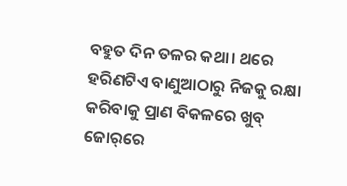ବହୁତ ଦିନ ତଳର କଥା। ଥରେ ହରିଣଟିଏ ବାଣୁଆଠାରୁ ନିଜକୁ ରକ୍ଷା କରିବାକୁ ପ୍ରାଣ ବିକଳରେ ଖୁବ୍‌ ଜୋର୍‌ରେ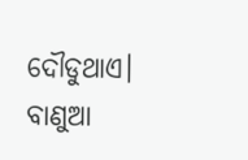ଦୌଡୁଥାଏ। ବାଣୁଆ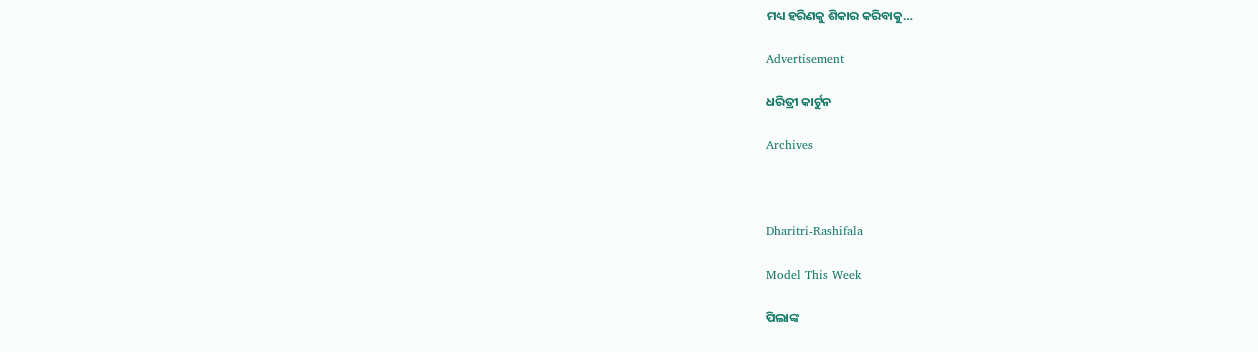ମଧ୍ୟ ହରିଣକୁ ଶିକାର କରିବାକୁ…

Advertisement

ଧରିତ୍ରୀ କାର୍ଟୁନ

Archives



Dharitri-Rashifala

Model This Week

ପିଲାଙ୍କ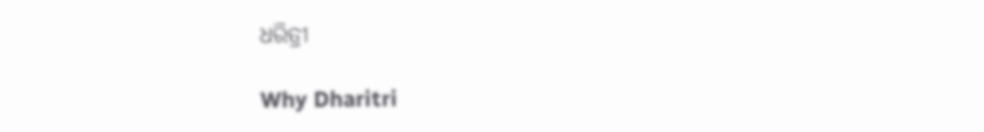ଧରିତ୍ରୀ

Why Dharitri